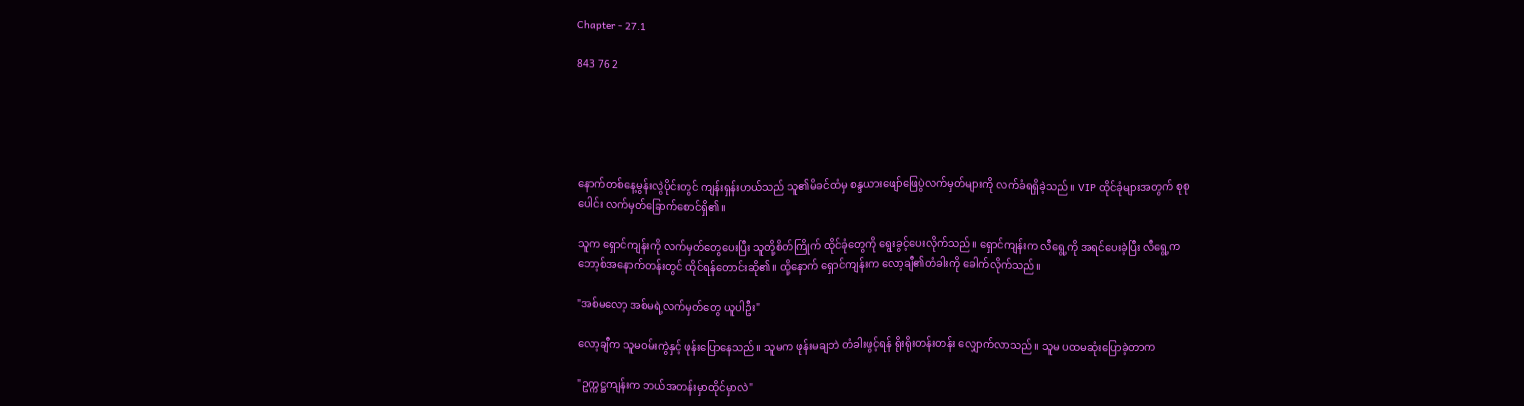Chapter - 27.1

843 76 2





နောက်တစ်နေ့မွန်းလွဲပိုင်းတွင် ကျန်းရှန်းဟယ်သည် သူ၏မိခင်ထံမှ စန္ဒယားဖျော်ဖြေပွဲလက်မှတ်များကို လက်ခံရရှိခဲ့သည်။ VIP ထိုင်ခုံများအတွက် စုစုပေါင်း လက်မှတ်ခြောက်စောင်ရှိ၏။

သူက ရှောင်ကျန်းကို လက်မှတ်တွေပေးပြီး သူတို့စိတ်ကြိုက် ထိုင်ခုံတွေကို ရွေးခွင့်ပေးလိုက်သည်။ ရှောင်ကျန်းက လီရွေ့ကို အရင်ပေးခဲ့ပြီး လီရွေ့က ဘော့စ်အနောက်တန်းတွင် ထိုင်ရန်တောင်းဆို၏။ ထို့နောက် ရှောင်ကျန်းက လော့ချီ၏တံခါးကို ခေါက်လိုက်သည်။

"အစ်မလော့ အစ်မရဲ့လက်မှတ်တွေ ယူပါဦး"

လော့ချီက သူမဝမ်းကွဲနှင့် ဖုန်းပြောနေသည်။ သူမက ဖုန်းမချဘဲ တံခါးဖွင့်ရန် ရိုးရိုးတန်းတန်း လျှောက်လာသည်။ သူမ ပထမဆုံးပြောခဲ့တာက

"ဥက္ကဋ္ဌကျန်းက ဘယ်အတန်းမှာထိုင်မှာလဲ"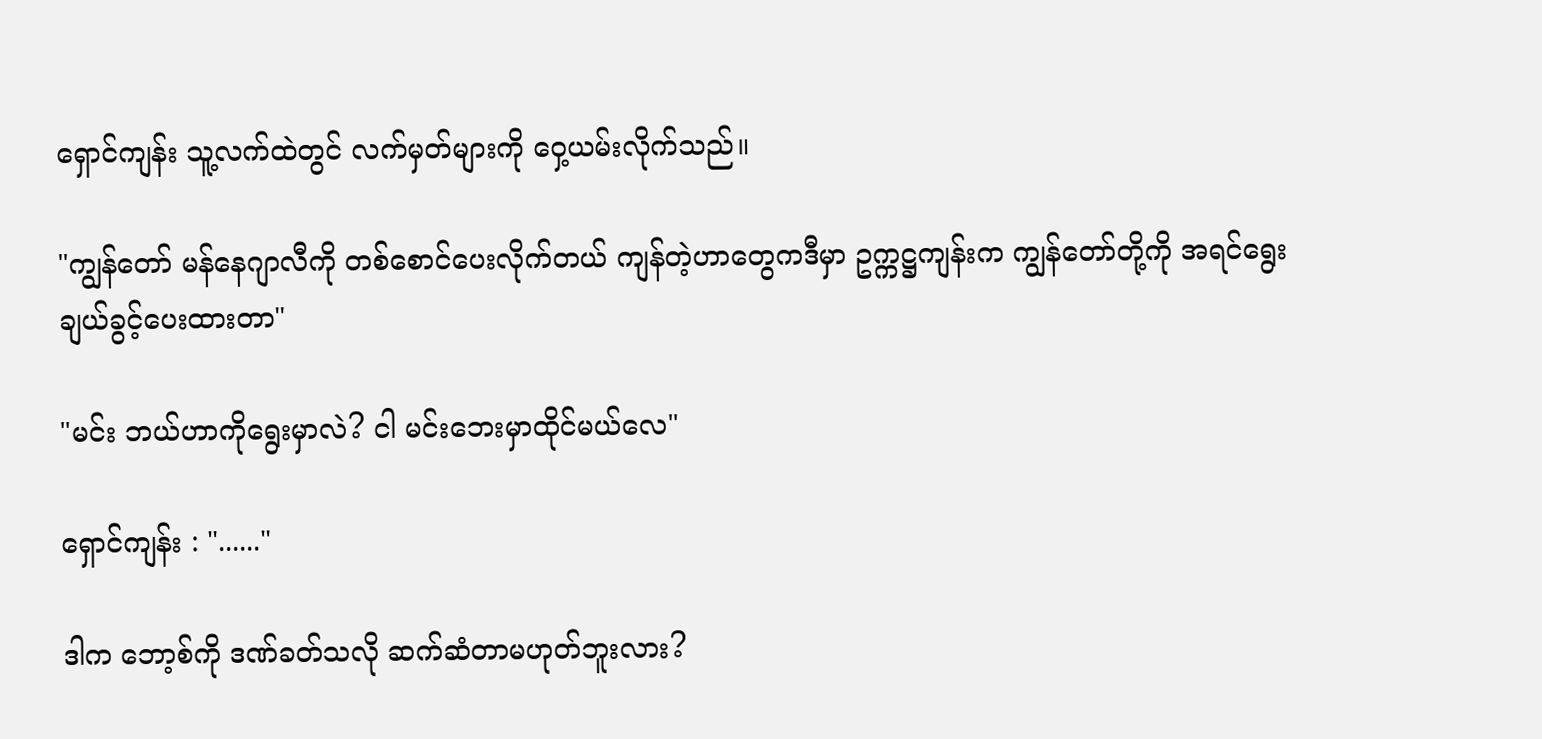ရှောင်ကျန်း သူ့လက်ထဲတွင် လက်မှတ်များကို ဝှေ့ယမ်းလိုက်သည်။

"ကျွန်တော် မန်နေဂျာလီကို တစ်စောင်ပေးလိုက်တယ် ကျန်တဲ့ဟာတွေကဒီမှာ ဥက္ကဋ္ဌကျန်းက ကျွန်တော်တို့ကို အရင်ရွေးချယ်ခွင့်ပေးထားတာ"

"မင်း ဘယ်ဟာကိုရွေးမှာလဲ? ငါ မင်းဘေးမှာထိုင်မယ်လေ"

ရှောင်ကျန်း : "......"

ဒါက ဘော့စ်ကို ဒဏ်ခတ်သလို ဆက်ဆံတာမဟုတ်ဘူးလား?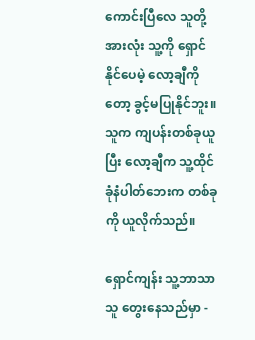ကောင်းပြီလေ သူတို့အားလုံး သူ့ကို ရှောင်နိုင်ပေမဲ့ လော့ချီကိုတော့ ခွင့်မပြုနိုင်ဘူး။ သူက ကျပန်းတစ်ခုယူပြီး လော့ချီက သူ့ထိုင်ခုံနံပါတ်ဘေးက တစ်ခုကို ယူလိုက်သည်။

ရှောင်ကျန်း သူ့ဘာသာသူ တွေးနေသည်မှာ -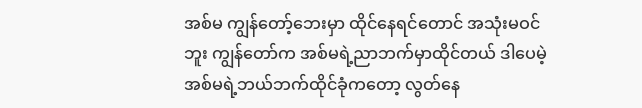အစ်မ ကျွန်တော့်ဘေးမှာ ထိုင်နေရင်တောင် အသုံးမဝင်ဘူး ကျွန်တော်က အစ်မရဲ့ညာဘက်မှာထိုင်တယ် ဒါပေမဲ့ အစ်မရဲ့ဘယ်ဘက်ထိုင်ခုံကတော့ လွတ်နေ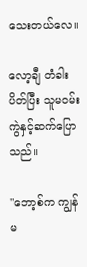သေးတယ်လေ။

လော့ချီ တံခါးပိတ်ပြီး သူမဝမ်းကွဲနှင့်ဆက်ပြောသည်။

"ဘော့စ်က ကျွန်မ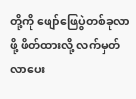တို့ကို ဖျော်ဖြေပွဲတစ်ခုလာဖို့ ဖိတ်ထားလို့ လက်မှတ်လာပေး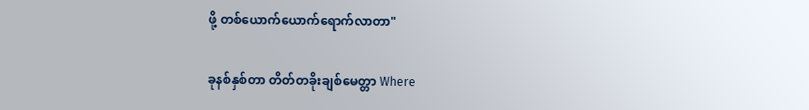ဖို့ တစ်ယောက်ယောက်ရောက်လာတာ"

ခုနစ်နှစ်တာ တိတ်တခိုးချစ်မေတ္တာ Where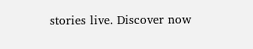stories live. Discover now